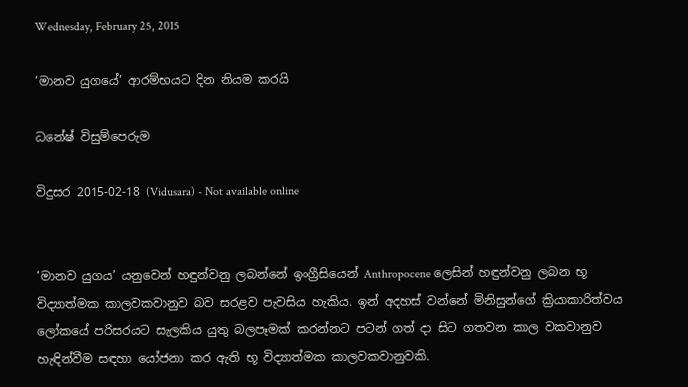Wednesday, February 25, 2015

‘මානව යුගයේ’ ආරම්භයට දින නියම කරයි

ධනේෂ් විසුම්පෙරුම

විදුසර 2015-02-18 (Vidusara) - Not available online


‘මානව යුගය’ යනුවෙන් හඳුන්වනු ලබන්නේ ඉංග්‍රීසියෙන් Anthropocene ලෙසින් හඳුන්වනු ලබන භූ විද්‍යාත්මක කාලවකවානුව බව සරළව පැවසිය හැකිය. ඉන් අදහස් වන්නේ මිනිසුන්ගේ ක්‍රියාකාරිත්වය ලෝකයේ පරිසරයට සැලකිය යුතු බලපෑමක් කරන්නට පටන් ගත් දා සිට ගතවන කාල වකවානුව හැඳින්වීම සඳහා යෝජනා කර ඇති භූ විද්‍යාත්මක කාලවකවානුවකි.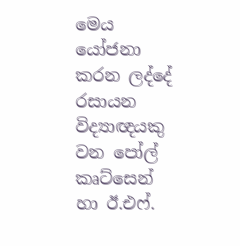මෙය යෝජනා කරන ලද්දේ රසායන විද්‍යාඥයකු වන පෝල් කෘට්සෙන් හා ඊ.එෆ්.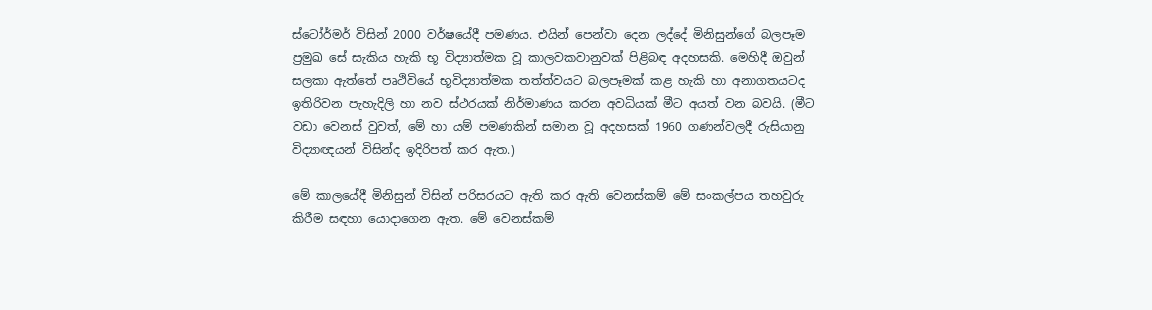ස්ටෝර්මර් විසින් 2000 වර්ෂයේදී පමණය. එයින් පෙන්වා දෙන ලද්දේ මිනිසුන්ගේ බලපෑම ප්‍රමුඛ සේ සැකිය හැකි භූ විද්‍යාත්මක වූ කාලවකවානුවක් පිළිබඳ අදහසකි. මෙහිදී ඔවුන් සලකා ඇත්තේ පෘථිවියේ භූවිද්‍යාත්මක තත්ත්වයට බලපෑමක් කළ හැකි හා අනාගතයටද ඉතිරිවන පැහැදිලි හා නව ස්ථරයක් නිර්මාණය කරන අවධියක් මීට අයත් වන බවයි. (මීට වඩා වෙනස් වුවත්, මේ හා යම් පමණකින් සමාන වූ අදහසක් 1960 ගණන්වලදී රුසියානු විද්‍යාඥයන් විසින්ද ඉදිරිපත් කර ඇත.)

මේ කාලයේදී මිනිසුන් විසින් පරිසරයට ඇති කර ඇති වෙනස්කම් මේ සංකල්පය තහවුරු කිරීම සඳහා යොදාගෙන ඇත. මේ වෙනස්කම්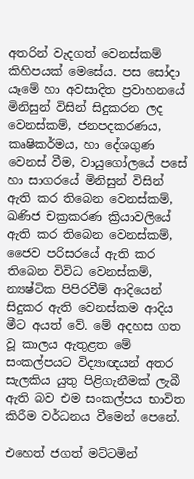අතරින් වැදගත් වෙනස්කම් කිහිපයක් මෙසේය. පස සෝදා යෑමේ හා අවසාදිත ප්‍රවාහනයේ මිනිසුන් විසින් සිදුකරන ලද වෙනස්කම්, ජනපදකරණය, කෘෂිකර්මය, හා දේශගුණ වෙනස් වීම, වායුගෝලයේ පසේ හා සාගරයේ මිනිසුන් විසින් ඇති කර තිබෙන වෙනස්කම්, ඛණිජ චක්‍රකරණ ක්‍රියාවලියේ ඇති කර තිබෙන වෙනස්කම්, ජෛව පරිසරයේ ඇති කර තිබෙන විවිධ වෙනස්කම්, න්‍යෂ්ටික පිපිරවීම් ආදියෙන් සිදුකර ඇති වෙනස්කම ආදිය මීට අයත් වේ. මේ අදහස ගත වූ කාලය ඇතුළත මේ සංකල්පයට විද්‍යාඥයන් අතර සැලකිය යුතු පිළිගැනීමක් ලැබී ඇති බව එම සංකල්පය භාවිත කිරීම වර්ධනය වීමෙන් පෙනේ.

එහෙත් ජගත් මට්ටමින්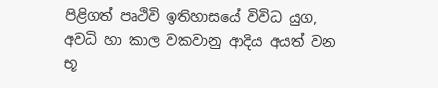පිළිගත් පෘථිවි ඉතිහාසයේ විවිධ යුග, අවධි හා කාල වකවානු ආදිය අයත් වන භූ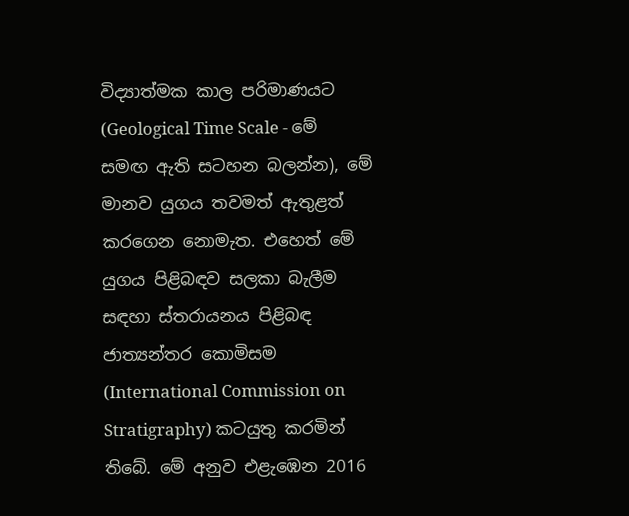විද්‍යාත්මක කාල පරිමාණයට (Geological Time Scale - මේ සමඟ ඇති සටහන බලන්න), මේ මානව යුගය තවමත් ඇතුළත් කරගෙන නොමැත. එහෙත් මේ යුගය පිළිබඳව සලකා බැලීම සඳහා ස්තරායනය පිළිබඳ ජාත්‍යන්තර කොමිසම (International Commission on Stratigraphy) කටයුතු කරමින් තිබේ. මේ අනුව එළැඹෙන 2016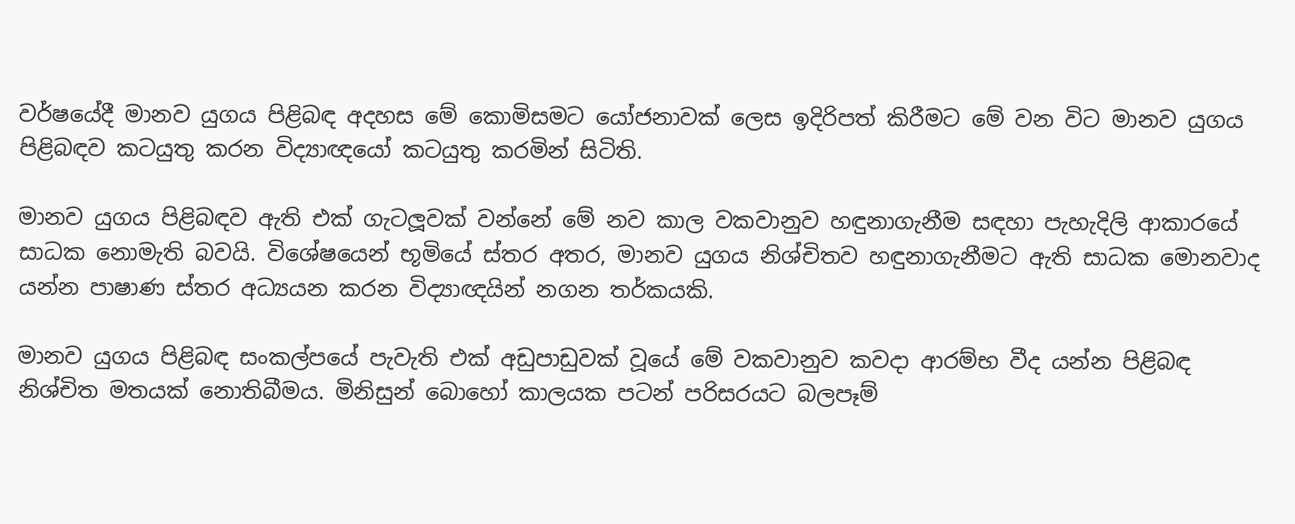වර්ෂයේදී මානව යුගය පිළිබඳ අදහස මේ කොමිසමට යෝජනාවක් ලෙස ඉදිරිපත් කිරීමට මේ වන විට මානව යුගය පිළිබඳව කටයුතු කරන විද්‍යාඥයෝ කටයුතු කරමින් සිටිති.

මානව යුගය පිළිබඳව ඇති එක් ගැටලූවක් වන්නේ මේ නව කාල වකවානුව හඳුනාගැනීම සඳහා පැහැදිලි ආකාරයේ සාධක නොමැති බවයි. විශේෂයෙන් භූමියේ ස්තර අතර, මානව යුගය නිශ්චිතව හඳුනාගැනීමට ඇති සාධක මොනවාද යන්න පාෂාණ ස්තර අධ්‍යයන කරන විද්‍යාඥයින් නගන තර්කයකි.

මානව යුගය පිළිබඳ සංකල්පයේ පැවැති එක් අඩුපාඩුවක් වූයේ මේ වකවානුව කවදා ආරම්භ වීද යන්න පිළිබඳ නිශ්චිත මතයක් නොතිබීමය. මිනිසුන් බොහෝ කාලයක පටන් පරිසරයට බලපෑම්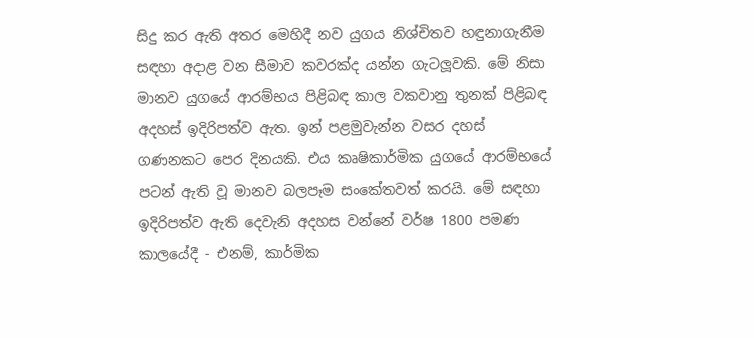සිදු කර ඇති අතර මෙහිදී නව යුගය නිශ්චිතව හඳුනාගැනීම සඳහා අදාළ වන සීමාව කවරක්ද යන්න ගැටලූවකි. මේ නිසා මානව යුගයේ ආරම්භය පිළිබඳ කාල වකවානු තුනක් පිළිබඳ අදහස් ඉදිරිපත්ව ඇත. ඉන් පළමුවැන්න වසර දහස් ගණනකට පෙර දිනයකි. එය කෘෂිකාර්මික යුගයේ ආරම්භයේ පටන් ඇති වූ මානව බලපෑම සංකේතවත් කරයි. මේ සඳහා ඉදිරිපත්ව ඇති දෙවැනි අදහස වන්නේ වර්ෂ 1800 පමණ කාලයේදී - එනම්, කාර්මික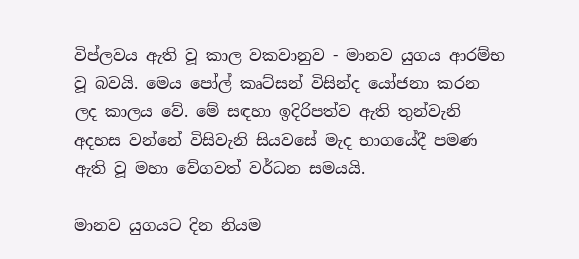විප්ලවය ඇති වූ කාල වකවානුව - මානව යුගය ආරම්භ වූ බවයි. මෙය පෝල් කෘට්සන් විසින්ද යෝජනා කරන ලද කාලය වේ. මේ සඳහා ඉදිරිපත්ව ඇති තුන්වැනි අදහස වන්නේ විසිවැනි සියවසේ මැද භාගයේදී පමණ ඇති වූ මහා වේගවත් වර්ධන සමයයි.

මානව යුගයට දින නියම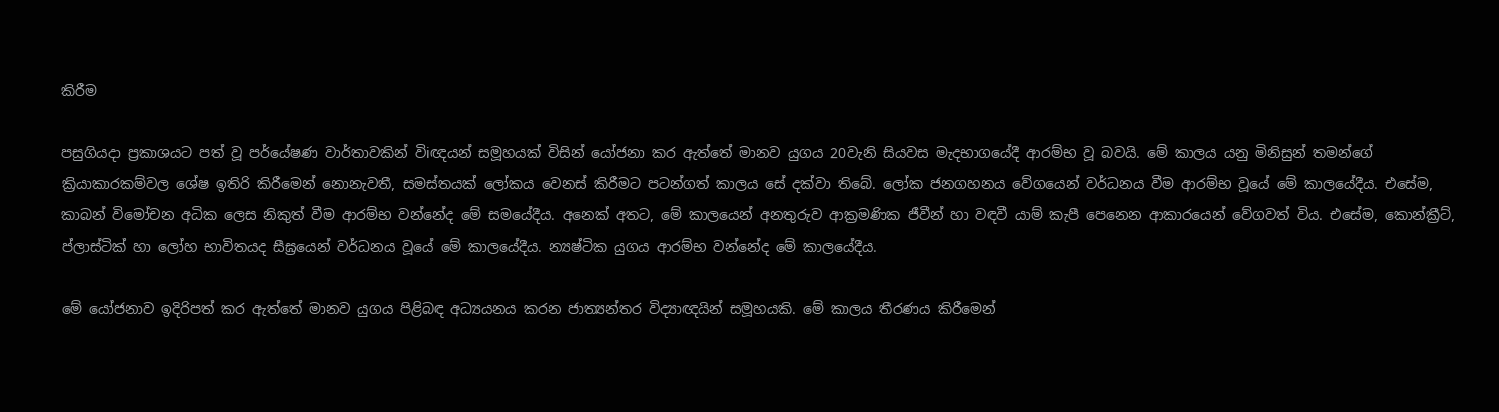කිරීම

පසුගියදා ප්‍රකාශයට පත් වූ පර්යේෂණ වාර්තාවකින් විiඥයන් සමූහයක් විසින් යෝජනා කර ඇත්තේ මානව යුගය 20වැනි සියවස මැදභාගයේදී ආරම්භ වූ බවයි. මේ කාලය යනු මිනිසුන් තමන්ගේ ක්‍රියාකාරකම්වල ශේෂ ඉතිරි කිරීමෙන් නොනැවතී, සමස්තයක් ලෝකය වෙනස් කිරීමට පටන්ගත් කාලය සේ දක්වා තිබේ. ලෝක ජනගහනය වේගයෙන් වර්ධනය වීම ආරම්භ වූයේ මේ කාලයේදීය. එසේම, කාබන් විමෝචන අධික ලෙස නිකුත් වීම ආරම්භ වන්නේද මේ සමයේදීය. අනෙක් අතට, මේ කාලයෙන් අනතුරුව ආක්‍රමණික ජීවීන් හා වඳවී යාම් කැපී පෙනෙන ආකාරයෙන් වේගවත් විය. එසේම, කොන්ක්‍රීට්, ප්ලාස්ටික් හා ලෝහ භාවිතයද සීඝ්‍රයෙන් වර්ධනය වූයේ මේ කාලයේදීය. න්‍යෂ්ටික යුගය ආරම්භ වන්නේද මේ කාලයේදීය.

මේ යෝජනාව ඉදිරිපත් කර ඇත්තේ මානව යුගය පිළිබඳ අධ්‍යයනය කරන ජාත්‍යන්තර විද්‍යාඥයින් සමූහයකි. මේ කාලය තීරණය කිරීමෙන්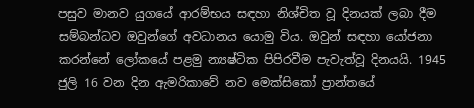පසුව මානව යුගයේ ආරම්භය සඳහා නිශ්චිත වූ දිනයක් ලබා දීම සම්බන්ධව ඔවුන්ගේ අවධානය යොමු විය. ඔවුන් සඳහා යෝජනා කරන්නේ ලෝකයේ පළමු න්‍යෂ්ටික පිපිරවීම පැවැත්වූ දිනයයි. 1945 ජුලි 16 වන දින ඇමරිකාවේ නව මෙක්සිකෝ ප්‍රාන්තයේ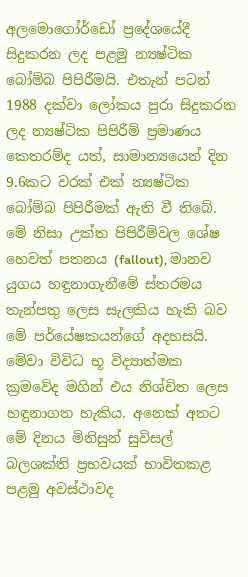අලමොගෝර්ඩෝ ප්‍රදේශයේදී සිදුකරන ලද පළමු න්‍යෂ්ටික බෝම්බ පිපිරීමයි. එතැන් පටන් 1988 දක්වා ලෝකය පුරා සිදුකරන ලද න්‍යෂ්ටික පිපිරීම් ප්‍රමාණය කෙතරම්ද යත්, සාමාන්‍යයෙන් දින 9.6කට වරක් එක් න්‍යෂ්ටික බෝම්බ පිපිරීමක් ඇති වී තිබේ. මේ නිසා උක්ත පිපිරීම්වල ශේෂ හෙවත් පතනය (fallout), මානව යුගය හඳුනාගැනීමේ ස්තරමය තැන්පතු ලෙස සැලකිය හැකි බව මේ පර්යේෂකයන්ගේ අදහසයි. මේවා විවිධ භූ විද්‍යාත්මක ක්‍රමවේද මගින් එය නිශ්චිත ලෙස හඳුනාගත හැකිය. අනෙක් අතට මේ දිනය මිනිසුන් සුවිසල් බලශක්ති ප්‍රභවයක් භාවිතකළ පළමු අවස්ථාවද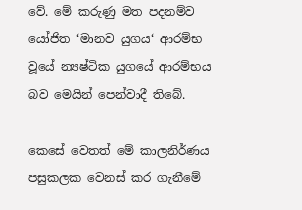වේ. මේ කරුණු මත පදනම්ව යෝජිත ‘මානව යුගය‘ ආරම්භ වූයේ න්‍යෂ්ටික යුගයේ ආරම්භය බව මෙයින් පෙන්වාදී තිබේ.

කෙසේ වෙතත් මේ කාලනිර්ණය පසුකලක වෙනස් කර ගැනීමේ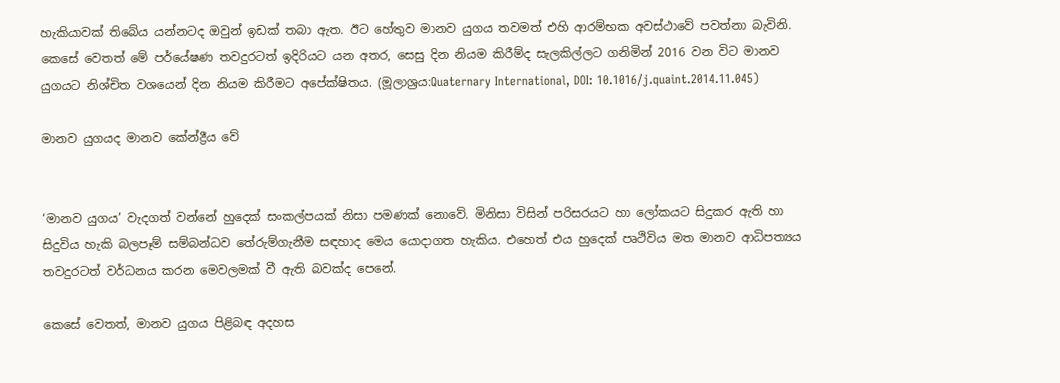හැකියාවක් තිබේය යන්නටද ඔවුන් ඉඩක් තබා ඇත. ඊට හේතුව මානව යුගය තවමත් එහි ආරම්භක අවස්ථාවේ පවත්නා බැවිනි. කෙසේ වෙතත් මේ පර්යේෂණ තවදුරටත් ඉදිරියට යන අතර, සෙසු දින නියම කිරීම්ද සැලකිල්ලට ගනිමින් 2016 වන විට මානව යුගයට නිශ්චිත වශයෙන් දින නියම කිරීමට අපේක්ෂිතය. (මූලාශ්‍රය:Quaternary International, DOI: 10.1016/j.quaint.2014.11.045)

මානව යුගයද මානව කේන්ද්‍රීය වේ


‘මානව යුගය’ වැදගත් වන්නේ හුදෙක් සංකල්පයක් නිසා පමණක් නොවේ. මිනිසා විසින් පරිසරයට හා ලෝකයට සිදුකර ඇති හා සිදුවිය හැකි බලපෑම් සම්බන්ධව තේරුම්ගැනීම සඳහාද මෙය යොදාගත හැකිය. එහෙත් එය හුදෙක් පෘථිවිය මත මානව ආධිපත්‍යය තවදුරටත් වර්ධනය කරන මෙවලමක් වී ඇති බවක්ද පෙනේ.

කෙසේ වෙතත්, මානව යුගය පිළිබඳ අදහස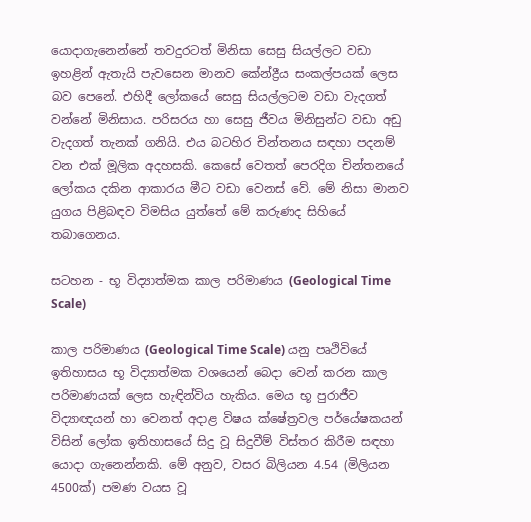යොදාගැනෙන්නේ තවදුරටත් මිනිසා සෙසු සියල්ලට වඩා ඉහළින් ඇතැයි පැවසෙන මානව කේන්ද්‍රීය සංකල්පයක් ලෙස බව පෙනේ. එහිදී ලෝකයේ සෙසු සියල්ලටම වඩා වැදගත් වන්නේ මිනිසාය. පරිසරය හා සෙසු ජීවය මිනිසුන්ට වඩා අඩු වැදගත් තැනක් ගනියි. එය බටහිර චින්තනය සඳහා පදනම් වන එක් මූලික අදහසකි. කෙසේ වෙතත් පෙරදිග චින්තනයේ ලෝකය දකින ආකාරය මීට වඩා වෙනස් වේ. මේ නිසා මානව යුගය පිළිබඳව විමසිය යුත්තේ මේ කරුණද සිහියේ තබාගෙනය.

සටහන - භූ විද්‍යාත්මක කාල පරිමාණය (Geological Time Scale)

කාල පරිමාණය (Geological Time Scale) යනු පෘථිවියේ ඉතිහාසය භූ විද්‍යාත්මක වශයෙන් බෙදා වෙන් කරන කාල පරිමාණයක් ලෙස හැඳින්විය හැකිය. මෙය භූ පුරාජීව විද්‍යාඥයන් හා වෙනත් අදාළ විෂය ක්ෂේත්‍රවල පර්යේෂකයන් විසින් ලෝක ඉතිහාසයේ සිදු වූ සිදුවීම් විස්තර කිරීම සඳහා යොදා ගැනෙන්නකි. මේ අනුව, වසර බිලියන 4.54 (මිලියන 4500ක්) පමණ වයස වූ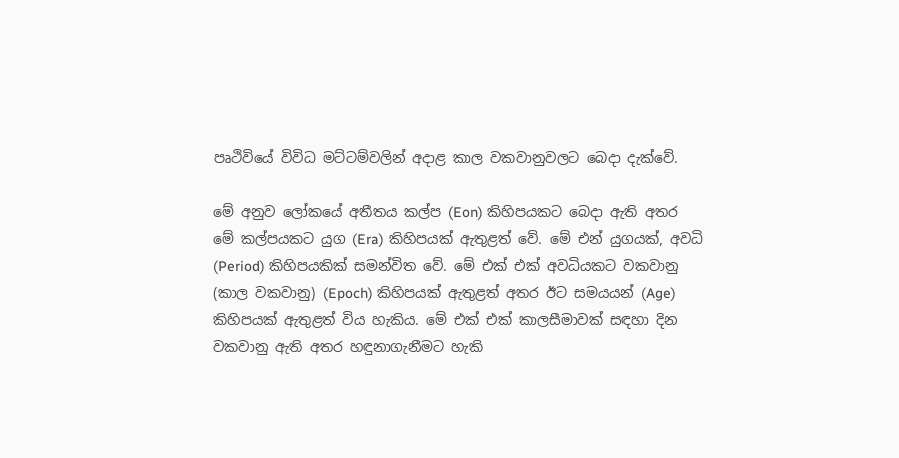පෘථිවියේ විවිධ මට්ටම්වලින් අදාළ කාල වකවානුවලට බෙදා දැක්වේ.

මේ අනුව ලෝකයේ අතීතය කල්ප (Eon) කිහිපයකට බෙදා ඇති අතර මේ කල්පයකට යුග (Era) කිහිපයක් ඇතුළත් වේ. මේ එන් යුගයක්, අවධි (Period) කිහිපයකික් සමන්විත වේ. මේ එක් එක් අවධියකට වකවානු (කාල වකවානු) (Epoch) කිහිපයක් ඇතුළත් අතර ඊට සමයයන් (Age) කිහිපයක් ඇතුළත් විය හැකිය. මේ එක් එක් කාලසීමාවක් සඳහා දින වකවානු ඇති අතර හඳුනාගැනීමට හැකි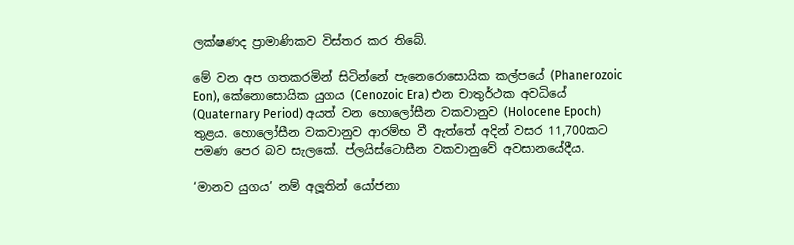ලක්ෂණද ප්‍රාමාණිකව විස්තර කර තිබේ.

මේ වන අප ගතකරමින් සිටින්නේ පැනෙරොසොයික කල්පයේ (Phanerozoic Eon), කේනොසොයික යුගය (Cenozoic Era) එන චාතුර්ථක අවධියේ (Quaternary Period) අයත් වන හොලෝසීන වකවානුව (Holocene Epoch) තුළය. හොලෝසීන වකවානුව ආරම්භ වී ඇත්තේ අදින් වසර 11,700කට පමණ පෙර බව සැලකේ. ප්ලයිස්ටොසීන වකවානුවේ අවසානයේදීය.

‘මානව යුගය’ නම් අලූතින් යෝජනා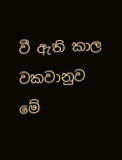වී ඇති කාල වකවානුව මේ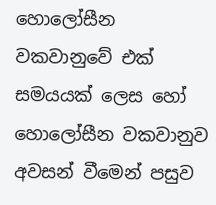හොලෝසීන වකවානුවේ එක් සමයයක් ලෙස හෝ හොලෝසීන වකවානුව අවසන් වීමෙන් පසුව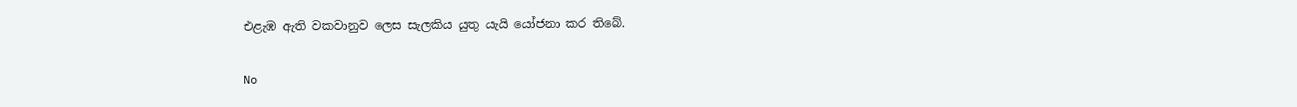එළැඹ ඇති වකවානුව ලෙස සැලකිය යුතු යැයි යෝජනා කර තිබේ.

No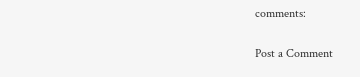comments:

Post a Comment